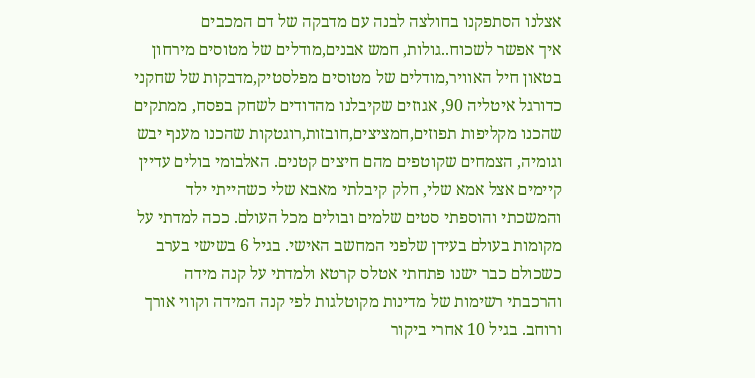אצלנו הסתפקנו בחולצה לבנה עם מדבקה של דם המכבים
איך אפשר לשכוח..גולות, חמש אבנים,מודלים של מטוסים מירחון בטאון חיל האוויר,מודלים של מטוסים מפלסטיק,מדבקות של שחקני כדורגל איטליה 90, אגוזים שקיבלנו מהדודים לשחק בפסח, ממתקים שהכנו מקליפות תפוזים,חמציצים,חובזות,רוגטקות שהכנו מענף יבש וגומיה, הצמחים שקוטפים מהם חיצים קטנים. האלבומי בולים עדיין קיימים אצל אמא שלי, חלק קיבלתי מאבא שלי כשהייתי ילד והמשכתי והוספתי סטים שלמים ובולים מכל העולם. ככה למדתי על מקומות בעולם בעידן שלפני המחשב האישי. בגיל 6 בשישי בערב כשכולם כבר ישנו פתחתי אטלס קרטא ולמדתי על קנה מידה והרכבתי רשימות של מדינות מקוטלגות לפי קנה המידה וקווי אורך ורוחב. בגיל 10 אחרי ביקור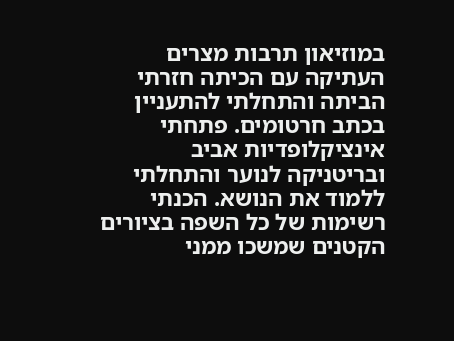במוזיאון תרבות מצרים העתיקה עם הכיתה חזרתי הביתה והתחלתי להתעניין בכתב חרטומים. פתחתי אינציקלופדיות אביב ובריטניקה לנוער והתחלתי ללמוד את הנושא. הכנתי רשימות של כל השפה בציורים הקטנים שמשכו ממני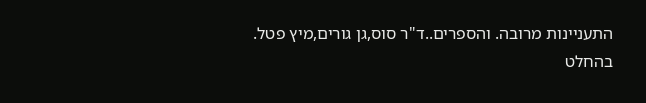התעניינות מרובה. והספרים..ד"ר סוס,גן גורים,מיץ פטל.
בהחלט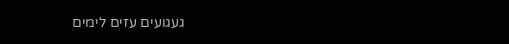געגועים עזים לימים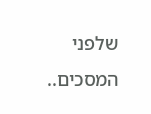שלפני המסכים..